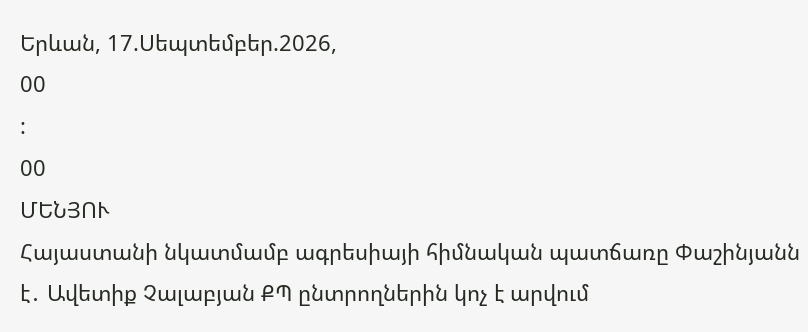Երևան, 17.Սեպտեմբեր.2026,
00
:
00
ՄԵՆՅՈՒ
Հայաստանի նկատմամբ ագրեսիայի հիմնական պատճառը Փաշինյանն է․ Ավետիք Չալաբյան ՔՊ ընտրողներին կոչ է արվում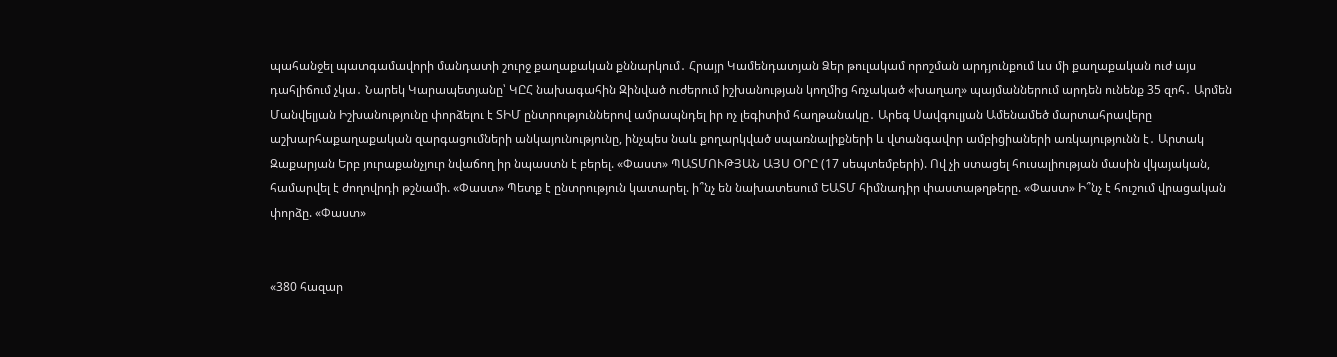պահանջել պատգամավորի մանդատի շուրջ քաղաքական քննարկում․ Հրայր Կամենդատյան Ձեր թուլակամ որոշման արդյունքում ևս մի քաղաքական ուժ այս դահլիճում չկա․ Նարեկ Կարապետյանը՝ ԿԸՀ նախագահին Զինված ուժերում իշխանության կողմից հռչակած «խաղաղ» պայմաններում արդեն ունենք 35 զոհ․ Արմեն Մանվելյան Իշխանությունը փորձելու է ՏԻՄ ընտրություններով ամրապնդել իր ոչ լեգիտիմ հաղթանակը․ Արեգ Սավգուլյան Ամենամեծ մարտահրավերը աշխարհաքաղաքական զարգացումների անկայունությունը, ինչպես նաև քողարկված սպառնալիքների և վտանգավոր ամբիցիաների առկայությունն է․ Արտակ Զաքարյան Երբ յուրաքանչյուր նվաճող իր նպաստն է բերել. «Փաստ» ՊԱՏՄՈՒԹՅԱՆ ԱՅՍ ՕՐԸ (17 սեպտեմբերի). Ով չի ստացել հուսալիության մասին վկայական, համարվել է ժողովրդի թշնամի. «Փաստ» Պետք է ընտրություն կատարել. ի՞նչ են նախատեսում ԵԱՏՄ հիմնադիր փաստաթղթերը. «Փաստ» Ի՞նչ է հուշում վրացական փորձը. «Փաստ»


«380 հազար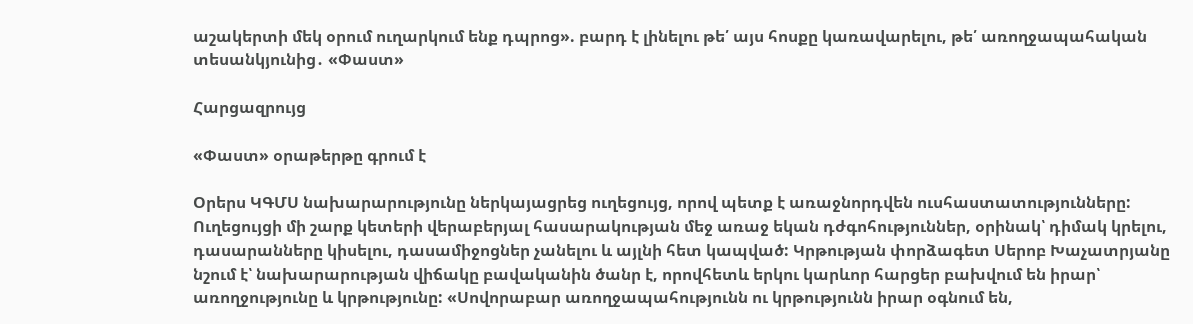աշակերտի մեկ օրում ուղարկում ենք դպրոց». բարդ է լինելու թե՛ այս հոսքը կառավարելու, թե՛ առողջապահական տեսանկյունից․ «Փաստ»

Հարցազրույց

«Փաստ» օրաթերթը գրում է

Օրերս ԿԳՄՍ նախարարությունը ներկայացրեց ուղեցույց, որով պետք է առաջնորդվեն ուսհաստատությունները: Ուղեցույցի մի շարք կետերի վերաբերյալ հասարակության մեջ առաջ եկան դժգոհություններ, օրինակ՝ դիմակ կրելու, դասարանները կիսելու, դասամիջոցներ չանելու և այլնի հետ կապված: Կրթության փորձագետ Սերոբ Խաչատրյանը նշում է՝ նախարարության վիճակը բավականին ծանր է, որովհետև երկու կարևոր հարցեր բախվում են իրար՝ առողջությունը և կրթությունը: «Սովորաբար առողջապահությունն ու կրթությունն իրար օգնում են,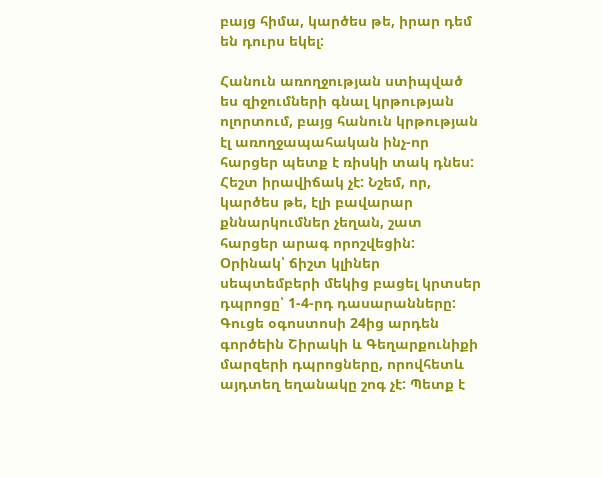բայց հիմա, կարծես թե, իրար դեմ են դուրս եկել:

Հանուն առողջության ստիպված ես զիջումների գնալ կրթության ոլորտում, բայց հանուն կրթության էլ առողջապահական ինչ-որ հարցեր պետք է ռիսկի տակ դնես: Հեշտ իրավիճակ չէ: Նշեմ, որ, կարծես թե, էլի բավարար քննարկումներ չեղան, շատ հարցեր արագ որոշվեցին: Օրինակ՝ ճիշտ կլիներ սեպտեմբերի մեկից բացել կրտսեր դպրոցը՝ 1-4-րդ դասարանները: Գուցե օգոստոսի 24ից արդեն գործեին Շիրակի և Գեղարքունիքի մարզերի դպրոցները, որովհետև այդտեղ եղանակը շոգ չէ: Պետք է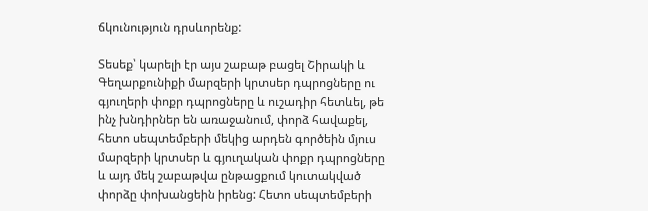ճկունություն դրսևորենք:

Տեսեք՝ կարելի էր այս շաբաթ բացել Շիրակի և Գեղարքունիքի մարզերի կրտսեր դպրոցները ու գյուղերի փոքր դպրոցները և ուշադիր հետևել, թե ինչ խնդիրներ են առաջանում, փորձ հավաքել, հետո սեպտեմբերի մեկից արդեն գործեին մյուս մարզերի կրտսեր և գյուղական փոքր դպրոցները և այդ մեկ շաբաթվա ընթացքում կուտակված փորձը փոխանցեին իրենց: Հետո սեպտեմբերի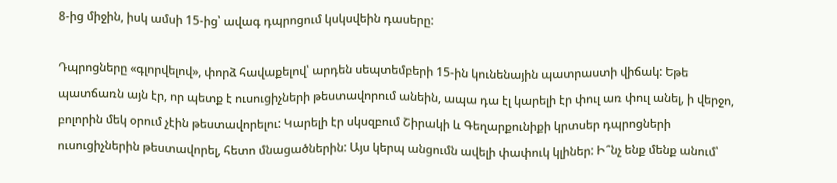8-ից միջին, իսկ ամսի 15-ից՝ ավագ դպրոցում կսկսվեին դասերը:

Դպրոցները «գլորվելով», փորձ հավաքելով՝ արդեն սեպտեմբերի 15-ին կունենային պատրաստի վիճակ: Եթե պատճառն այն էր, որ պետք է ուսուցիչների թեստավորում անեին, ապա դա էլ կարելի էր փուլ առ փուլ անել, ի վերջո, բոլորին մեկ օրում չէին թեստավորելու: Կարելի էր սկսզբում Շիրակի և Գեղարքունիքի կրտսեր դպրոցների ուսուցիչներին թեստավորել, հետո մնացածներին: Այս կերպ անցումն ավելի փափուկ կլիներ: Ի՞նչ ենք մենք անում՝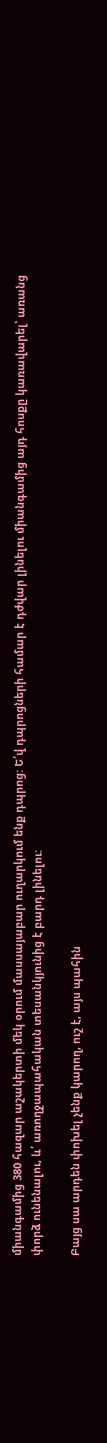միանգամից 380 հազար աշակերտի մեկ օրում մասսայաբար ուղարկում ենք դպրոց: Ե՛վ դպրոցների համար է դժվար լինելու միանգամից այդ հոսքը կառավարել՝ առանց փորձ ունենալու, և՛ առողջապահական տեսանկյունից է բարդ լինելու:

Բայց սա արդեն փոխել չենք կարող, ուշ է, այս պահին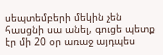սեպտեմբերի մեկին չեն հասցնի սա անել, գուցե պետք էր մի 20 օր առաջ այդպես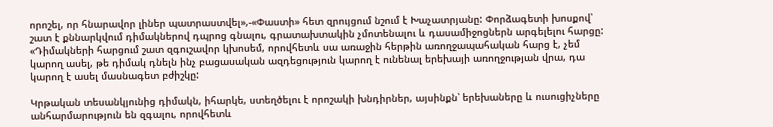որոշել, որ հնարավոր լիներ պատրաստվել»,-«Փաստի» հետ զրույցում նշում է Խաչատրյանը: Փորձագետի խոսքով՝ շատ է քննարկվում դիմակներով դպրոց գնալու, գրատախտակին չմոտենալու և դասամիջոցներն արգելելու հարցը: «Դիմակների հարցում շատ զգուշավոր կխոսեմ, որովհետև սա առաջին հերթին առողջապահական հարց է, չեմ կարող ասել, թե դիմակ դնելն ինչ բացասական ազդեցություն կարող է ունենալ երեխայի առողջության վրա, դա կարող է ասել մասնագետ բժիշկը:

Կրթական տեսանկյունից դիմակն, իհարկե, ստեղծելու է որոշակի խնդիրներ, այսինքն՝ երեխաները և ուսուցիչները անհարմարություն են զգալու, որովհետև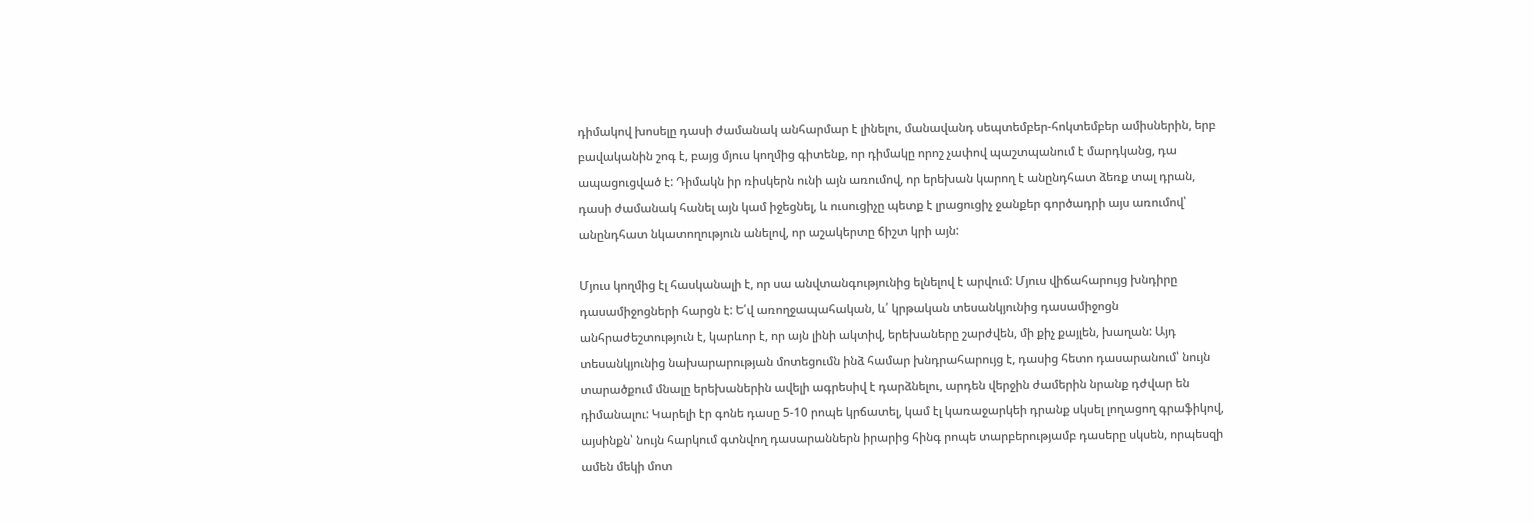դիմակով խոսելը դասի ժամանակ անհարմար է լինելու, մանավանդ սեպտեմբեր-հոկտեմբեր ամիսներին, երբ բավականին շոգ է, բայց մյուս կողմից գիտենք, որ դիմակը որոշ չափով պաշտպանում է մարդկանց, դա ապացուցված է: Դիմակն իր ռիսկերն ունի այն առումով, որ երեխան կարող է անընդհատ ձեռք տալ դրան, դասի ժամանակ հանել այն կամ իջեցնել, և ուսուցիչը պետք է լրացուցիչ ջանքեր գործադրի այս առումով՝ անընդհատ նկատողություն անելով, որ աշակերտը ճիշտ կրի այն:

Մյուս կողմից էլ հասկանալի է, որ սա անվտանգությունից ելնելով է արվում: Մյուս վիճահարույց խնդիրը դասամիջոցների հարցն է: Ե՛վ առողջապահական, և՛ կրթական տեսանկյունից դասամիջոցն անհրաժեշտություն է, կարևոր է, որ այն լինի ակտիվ, երեխաները շարժվեն, մի քիչ քայլեն, խաղան: Այդ տեսանկյունից նախարարության մոտեցումն ինձ համար խնդրահարույց է, դասից հետո դասարանում՝ նույն տարածքում մնալը երեխաներին ավելի ագրեսիվ է դարձնելու, արդեն վերջին ժամերին նրանք դժվար են դիմանալու: Կարելի էր գոնե դասը 5-10 րոպե կրճատել, կամ էլ կառաջարկեի դրանք սկսել լողացող գրաֆիկով, այսինքն՝ նույն հարկում գտնվող դասարաններն իրարից հինգ րոպե տարբերությամբ դասերը սկսեն, որպեսզի ամեն մեկի մոտ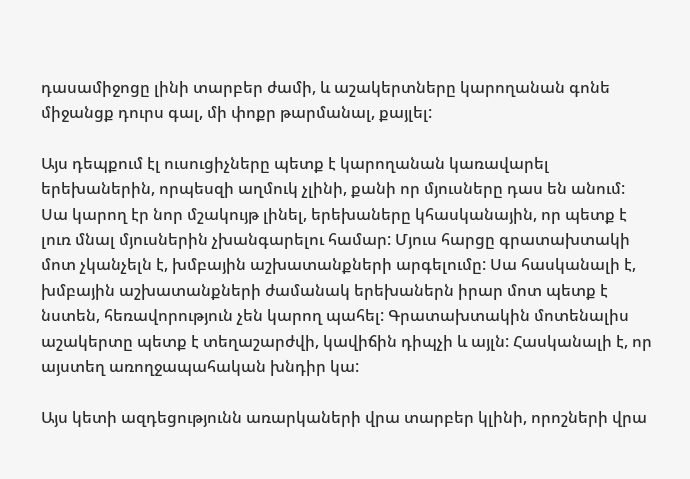դասամիջոցը լինի տարբեր ժամի, և աշակերտները կարողանան գոնե միջանցք դուրս գալ, մի փոքր թարմանալ, քայլել:

Այս դեպքում էլ ուսուցիչները պետք է կարողանան կառավարել երեխաներին, որպեսզի աղմուկ չլինի, քանի որ մյուսները դաս են անում: Սա կարող էր նոր մշակույթ լինել, երեխաները կհասկանային, որ պետք է լուռ մնալ մյուսներին չխանգարելու համար: Մյուս հարցը գրատախտակի մոտ չկանչելն է, խմբային աշխատանքների արգելումը: Սա հասկանալի է, խմբային աշխատանքների ժամանակ երեխաներն իրար մոտ պետք է նստեն, հեռավորություն չեն կարող պահել: Գրատախտակին մոտենալիս աշակերտը պետք է տեղաշարժվի, կավիճին դիպչի և այլն: Հասկանալի է, որ այստեղ առողջապահական խնդիր կա:

Այս կետի ազդեցությունն առարկաների վրա տարբեր կլինի, որոշների վրա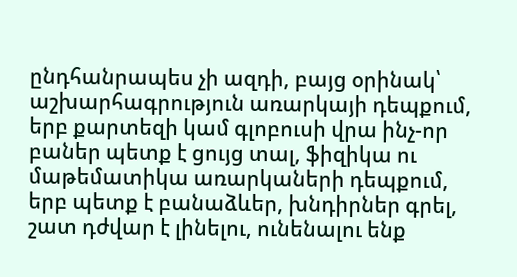ընդհանրապես չի ազդի, բայց օրինակ՝ աշխարհագրություն առարկայի դեպքում, երբ քարտեզի կամ գլոբուսի վրա ինչ-որ բաներ պետք է ցույց տալ, ֆիզիկա ու մաթեմատիկա առարկաների դեպքում, երբ պետք է բանաձևեր, խնդիրներ գրել, շատ դժվար է լինելու, ունենալու ենք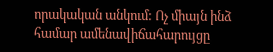որակական անկում: Ոչ միայն ինձ համար ամենավիճահարույցը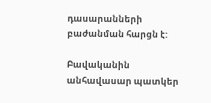դասարանների բաժանման հարցն է:

Բավականին անհավասար պատկեր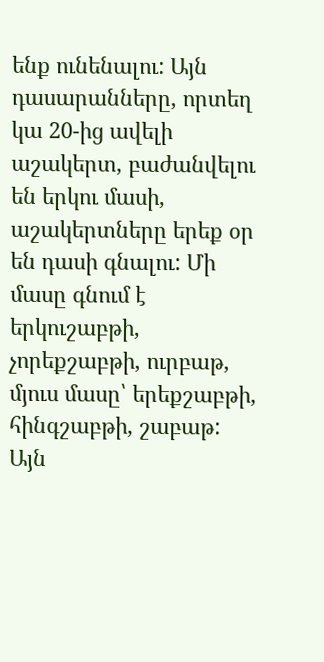ենք ունենալու: Այն դասարանները, որտեղ կա 20-ից ավելի աշակերտ, բաժանվելու են երկու մասի, աշակերտները երեք օր են դասի գնալու: Մի մասը գնում է երկուշաբթի, չորեքշաբթի, ուրբաթ, մյուս մասը՝ երեքշաբթի, հինգշաբթի, շաբաթ: Այն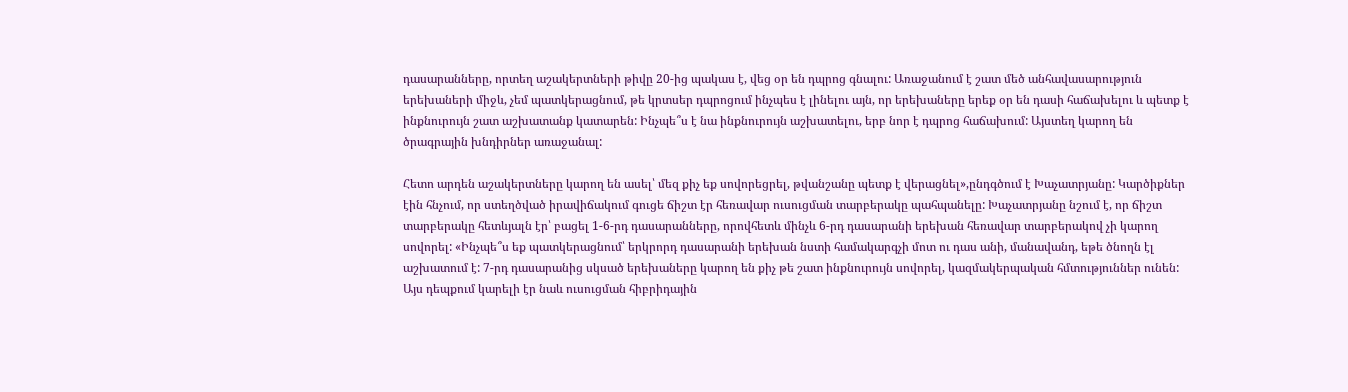դասարանները, որտեղ աշակերտների թիվը 20-ից պակաս է, վեց օր են դպրոց գնալու: Առաջանում է շատ մեծ անհավասարություն երեխաների միջև, չեմ պատկերացնում, թե կրտսեր դպրոցում ինչպես է լինելու այն, որ երեխաները երեք օր են դասի հաճախելու և պետք է ինքնուրույն շատ աշխատանք կատարեն: Ինչպե՞ս է նա ինքնուրույն աշխատելու, երբ նոր է դպրոց հաճախում: Այստեղ կարող են ծրագրային խնդիրներ առաջանալ:

Հետո արդեն աշակերտները կարող են ասել՝ մեզ քիչ եք սովորեցրել, թվանշանը պետք է վերացնել»,ընդգծում է Խաչատրյանը: Կարծիքներ էին հնչում, որ ստեղծված իրավիճակում գուցե ճիշտ էր հեռավար ուսուցման տարբերակը պահպանելը: Խաչատրյանը նշում է, որ ճիշտ տարբերակը հետևյալն էր՝ բացել 1-6-րդ դասարանները, որովհետև մինչև 6-րդ դասարանի երեխան հեռավար տարբերակով չի կարող սովորել: «Ինչպե՞ս եք պատկերացնում՝ երկրորդ դասարանի երեխան նստի համակարգչի մոտ ու դաս անի, մանավանդ, եթե ծնողն էլ աշխատում է: 7-րդ դասարանից սկսած երեխաները կարող են քիչ թե շատ ինքնուրույն սովորել, կազմակերպական հմտություններ ունեն: Այս դեպքում կարելի էր նաև ուսուցման հիբրիդային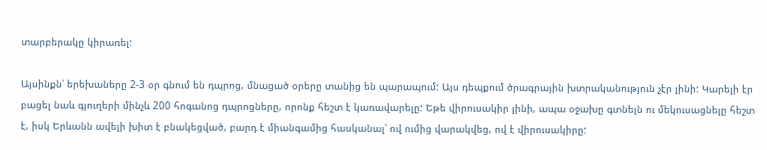տարբերակը կիրառել:

Այսինքն՝ երեխաները 2-3 օր գնում են դպրոց, մնացած օրերը տանից են պարապում: Այս դեպքում ծրագրային խտրականություն չէր լինի: Կարելի էր բացել նաև գյուղերի մինչև 200 հոգանոց դպրոցները, որոնք հեշտ է կառավարելը: Եթե վիրուսակիր լինի, ապա օջախը գտնելն ու մեկուսացնելը հեշտ է, իսկ Երևանն ավելի խիտ է բնակեցված, բարդ է միանգամից հասկանալ՝ ով ումից վարակվեց, ով է վիրուսակիրը: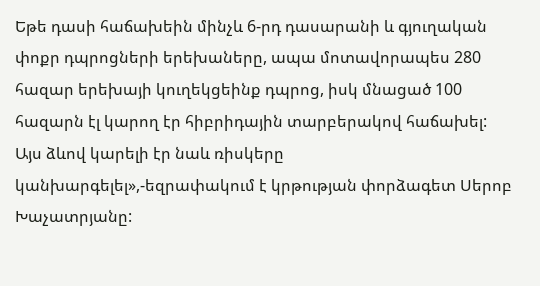Եթե դասի հաճախեին մինչև 6-րդ դասարանի և գյուղական փոքր դպրոցների երեխաները, ապա մոտավորապես 280 հազար երեխայի կուղեկցեինք դպրոց, իսկ մնացած 100 հազարն էլ կարող էր հիբրիդային տարբերակով հաճախել: Այս ձևով կարելի էր նաև ռիսկերը կանխարգելել»,-եզրափակում է կրթության փորձագետ Սերոբ Խաչատրյանը: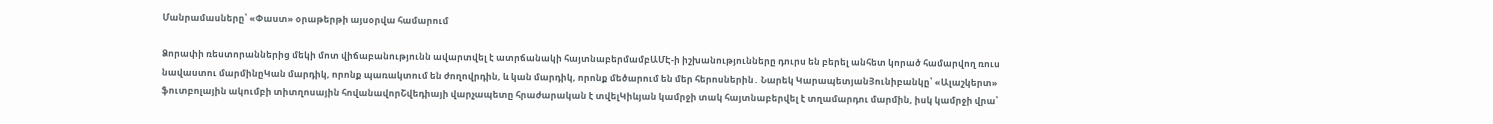Մանրամասները՝ «Փաստ» օրաթերթի այսօրվա համարում

Ձորափի ռեստորաններից մեկի մոտ վիճաբանությունն ավարտվել է ատրճանակի հայտնաբերմամբԱՄԷ-ի իշխանությունները դուրս են բերել անհետ կորած համարվող ռուս նավաստու մարմինըԿան մարդիկ, որոնք պառակտում են ժողովրդին, և կան մարդիկ, որոնք մեծարում են մեր հերոսներին․ Նարեկ ԿարապետյանՅունիբանկը՝ «Ալաշկերտ» ֆուտբոլային ակումբի տիտղոսային հովանավորՇվեդիայի վարչապետը հրաժարական է տվելԿիևյան կամրջի տակ հայտնաբերվել է տղամարդու մարմին, իսկ կամրջի վրա՝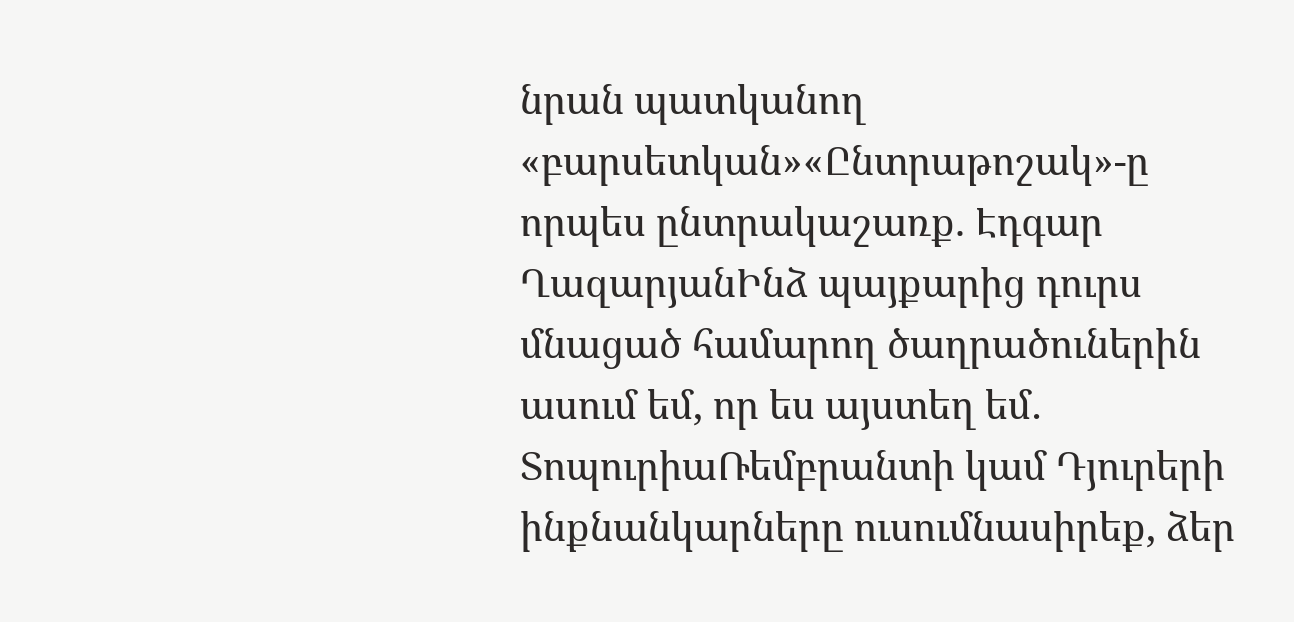նրան պատկանող «բարսետկան»«Ընտրաթոշակ»-ը որպես ընտրակաշառք. Էդգար ՂազարյանԻնձ պայքարից դուրս մնացած համարող ծաղրածուներին ասում եմ, որ ես այստեղ եմ․ ՏոպուրիաՌեմբրանտի կամ Դյուրերի ինքնանկարները ուսումնասիրեք, ձեր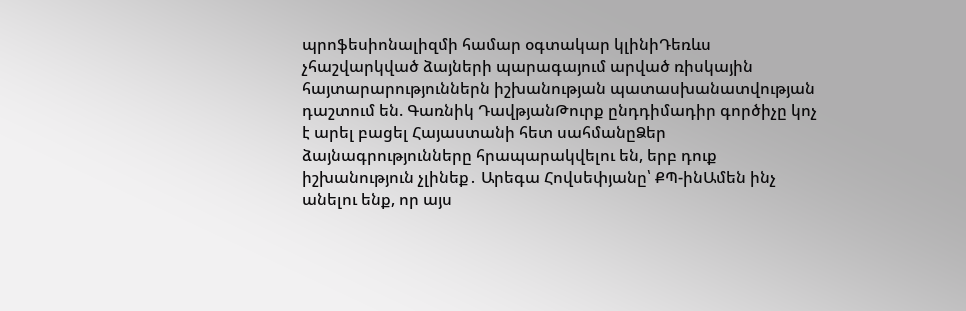պրոֆեսիոնալիզմի համար օգտակար կլինիԴեռևս չհաշվարկված ձայների պարագայում արված ռիսկային հայտարարություններն իշխանության պատասխանատվության դաշտում են. Գառնիկ ԴավթյանԹուրք ընդդիմադիր գործիչը կոչ է արել բացել Հայաստանի հետ սահմանըՁեր ձայնագրությունները հրապարակվելու են, երբ դուք իշխանություն չլինեք․ Արեգա Հովսեփյանը՝ ՔՊ-ինԱմեն ինչ անելու ենք, որ այս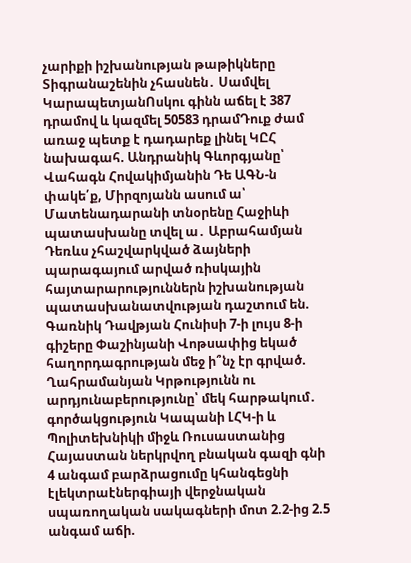չարիքի իշխանության թաթիկները Տիգրանաշենին չհասնեն․ Սամվել ԿարապետյանՈսկու գինն աճել է 387 դրամով և կազմել 50583 դրամԴուք ժամ առաջ պետք է դադարեք լինել ԿԸՀ նախագահ. Անդրանիկ Գևորգյանը՝ Վահագն Հովակիմյանին Դե ԱԳՆ-ն փակե՛ք, Միրզոյանն ասում ա՝ Մատենադարանի տնօրենը Հաջիևի պատասխանը տվել ա․ Աբրահամյան Դեռևս չհաշվարկված ձայների պարագայում արված ռիսկային հայտարարություններն իշխանության պատասխանատվության դաշտում են. Գառնիկ Դավթյան Հունիսի 7-ի լույս 8-ի գիշերը Փաշինյանի Վոթսափից եկած հաղորդագրության մեջ ի՞նչ էր գրված. Ղահրամանյան Կրթությունն ու արդյունաբերությունը՝ մեկ հարթակում․ գործակցություն Կապանի ԼՀԿ-ի և Պոլիտեխնիկի միջև Ռուսաստանից Հայաստան ներկրվող բնական գազի գնի 4 անգամ բարձրացումը կհանգեցնի էլեկտրաէներգիայի վերջնական սպառողական սակագների մոտ 2.2-ից 2.5 անգամ աճի.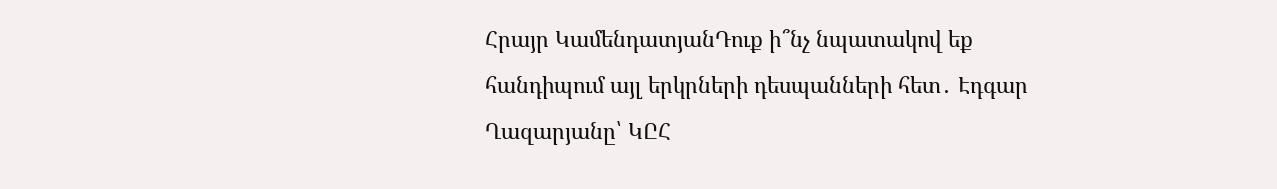Հրայր ԿամենդատյանԴուք ի՞նչ նպատակով եք հանդիպում այլ երկրների դեսպանների հետ․ Էդգար Ղազարյանը՝ ԿԸՀ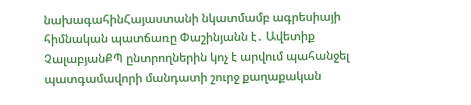նախագահինՀայաստանի նկատմամբ ագրեսիայի հիմնական պատճառը Փաշինյանն է․ Ավետիք ՉալաբյանՔՊ ընտրողներին կոչ է արվում պահանջել պատգամավորի մանդատի շուրջ քաղաքական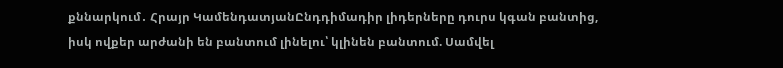քննարկում․ Հրայր ԿամենդատյանԸնդդիմադիր լիդերները դուրս կգան բանտից, իսկ ովքեր արժանի են բանտում լինելու՝ կլինեն բանտում. Սամվել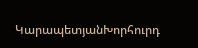ԿարապետյանԽորհուրդ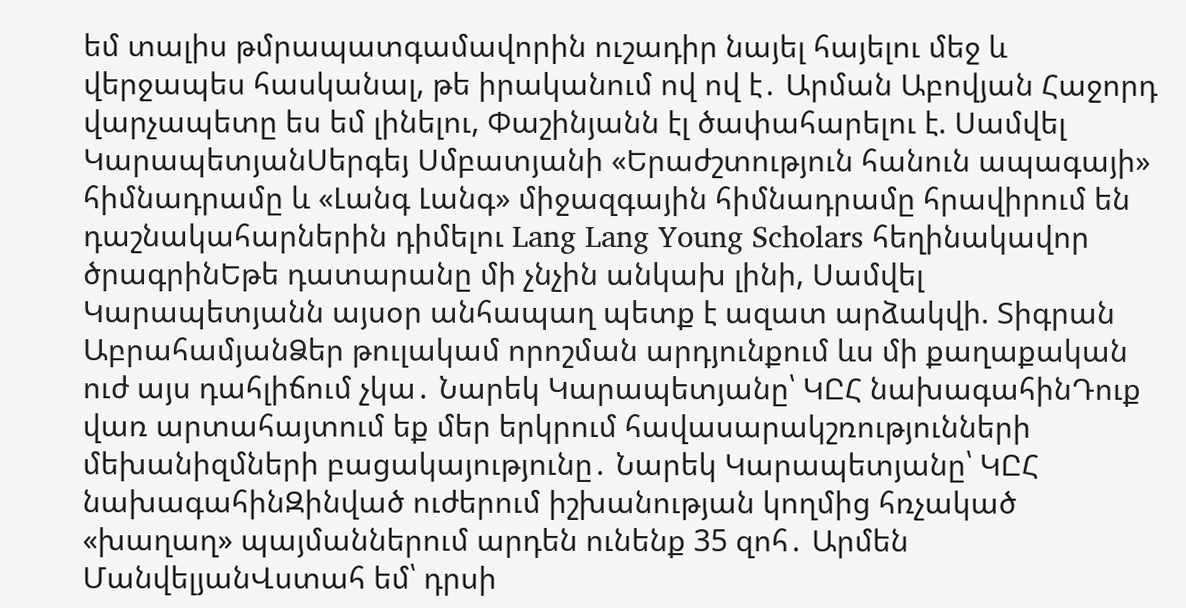եմ տալիս թմրապատգամավորին ուշադիր նայել հայելու մեջ և վերջապես հասկանալ, թե իրականում ով ով է․ Արման Աբովյան Հաջորդ վարչապետը ես եմ լինելու, Փաշինյանն էլ ծափահարելու է. Սամվել ԿարապետյանՍերգեյ Սմբատյանի «Երաժշտություն հանուն ապագայի» հիմնադրամը և «Լանգ Լանգ» միջազգային հիմնադրամը հրավիրում են դաշնակահարներին դիմելու Lang Lang Young Scholars հեղինակավոր ծրագրինԵթե դատարանը մի չնչին անկախ լինի, Սամվել Կարապետյանն այսօր անհապաղ պետք է ազատ արձակվի. Տիգրան ԱբրահամյանՁեր թուլակամ որոշման արդյունքում ևս մի քաղաքական ուժ այս դահլիճում չկա․ Նարեկ Կարապետյանը՝ ԿԸՀ նախագահինԴուք վառ արտահայտում եք մեր երկրում հավասարակշռությունների մեխանիզմների բացակայությունը․ Նարեկ Կարապետյանը՝ ԿԸՀ նախագահինԶինված ուժերում իշխանության կողմից հռչակած «խաղաղ» պայմաններում արդեն ունենք 35 զոհ․ Արմեն ՄանվելյանՎստահ եմ՝ դրսի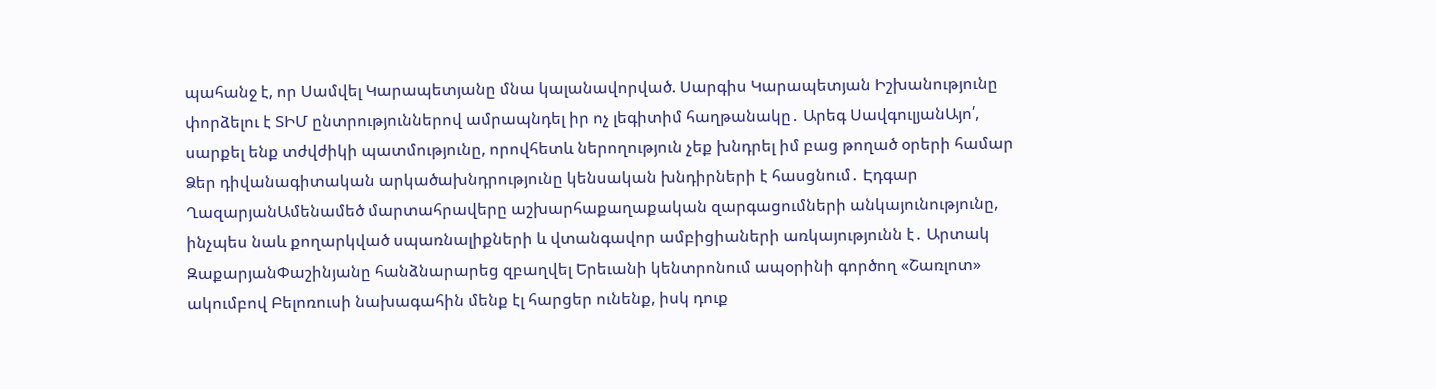պահանջ է, որ Սամվել Կարապետյանը մնա կալանավորված. Սարգիս Կարապետյան Իշխանությունը փորձելու է ՏԻՄ ընտրություններով ամրապնդել իր ոչ լեգիտիմ հաղթանակը․ Արեգ ՍավգուլյանԱյո՛, սարքել ենք տժվժիկի պատմությունը, որովհետև ներողություն չեք խնդրել իմ բաց թողած օրերի համար Ձեր դիվանագիտական արկածախնդրությունը կենսական խնդիրների է հասցնում․ Էդգար ՂազարյանԱմենամեծ մարտահրավերը աշխարհաքաղաքական զարգացումների անկայունությունը, ինչպես նաև քողարկված սպառնալիքների և վտանգավոր ամբիցիաների առկայությունն է․ Արտակ ԶաքարյանՓաշինյանը հանձնարարեց զբաղվել Երեւանի կենտրոնում ապօրինի գործող «Շառլոտ» ակումբով Բելոռուսի նախագահին մենք էլ հարցեր ունենք, իսկ դուք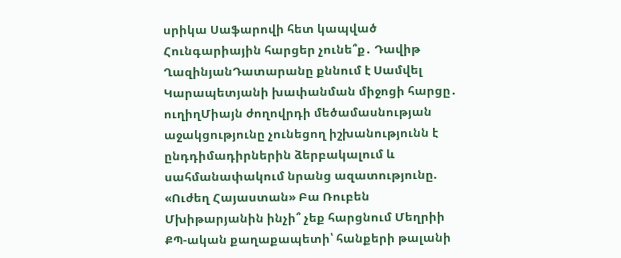սրիկա Սաֆարովի հետ կապված Հունգարիային հարցեր չունե՞ք․ Դավիթ ՂազինյանԴատարանը քննում է Սամվել Կարապետյանի խափանման միջոցի հարցը․ ուղիղՄիայն ժողովրդի մեծամասնության աջակցությունը չունեցող իշխանությունն է ընդդիմադիրներին ձերբակալում և սահմանափակում նրանց ազատությունը. «Ուժեղ Հայաստան» Բա Ռուբեն Մխիթարյանին ինչի՞ չեք հարցնում Մեղրիի ՔՊ-ական քաղաքապետի՝ հանքերի թալանի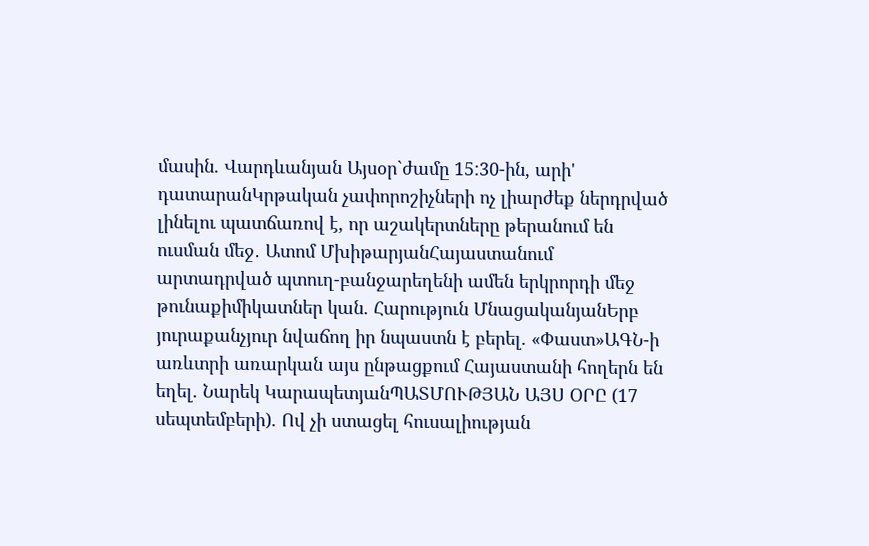մասին. Վարդևանյան Այսօր`ժամը 15:30-ին, արի' դատարանԿրթական չափորոշիչների ոչ լիարժեք ներդրված լինելու պատճառով է, որ աշակերտները թերանում են ուսման մեջ․ Ատոմ ՄխիթարյանՀայաստանում արտադրված պտուղ-բանջարեղենի ամեն երկրորդի մեջ թունաքիմիկատներ կան. Հարություն ՄնացականյանԵրբ յուրաքանչյուր նվաճող իր նպաստն է բերել. «Փաստ»ԱԳՆ-ի առևտրի առարկան այս ընթացքում Հայաստանի հողերն են եղել. Նարեկ ԿարապետյանՊԱՏՄՈՒԹՅԱՆ ԱՅՍ ՕՐԸ (17 սեպտեմբերի). Ով չի ստացել հուսալիության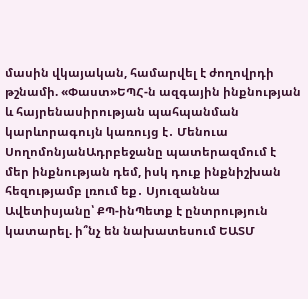մասին վկայական, համարվել է ժողովրդի թշնամի. «Փաստ»ԵՊՀ-ն ազգային ինքնության և հայրենասիրության պահպանման կարևորագույն կառույց է․ Մենուա ՍողոմոնյանԱդրբեջանը պատերազմում է մեր ինքնության դեմ, իսկ դուք ինքնիշխան հեզությամբ լռում եք․ Սյուզաննա Ավետիսյանը՝ ՔՊ-ինՊետք է ընտրություն կատարել. ի՞նչ են նախատեսում ԵԱՏՄ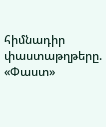հիմնադիր փաստաթղթերը. «Փաստ»